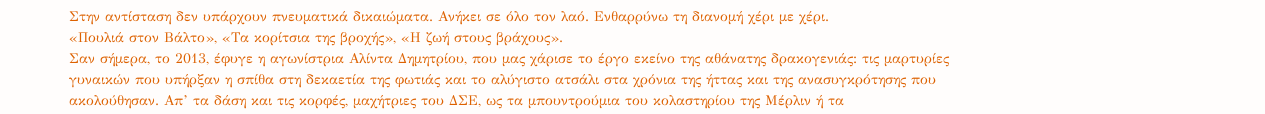Στην αντίσταση δεν υπάρχουν πνευματικά δικαιώματα. Ανήκει σε όλο τον λαό. Ενθαρρύνω τη διανομή χέρι με χέρι.
«Πουλιά στον Βάλτο», «Τα κορίτσια της βροχής», «Η ζωή στους βράχους».
Σαν σήμερα, το 2013, έφυγε η αγωνίστρια Αλίντα Δημητρίου, που μας χάρισε το έργο εκείνο της αθάνατης δρακογενιάς: τις μαρτυρίες γυναικών που υπήρξαν η σπίθα στη δεκαετία της φωτιάς και το αλύγιστο ατσάλι στα χρόνια της ήττας και της ανασυγκρότησης που ακολούθησαν. Απ’ τα δάση και τις κορφές, μαχήτριες του ΔΣΕ, ως τα μπουντρούμια του κολαστηρίου της Μέρλιν ή τα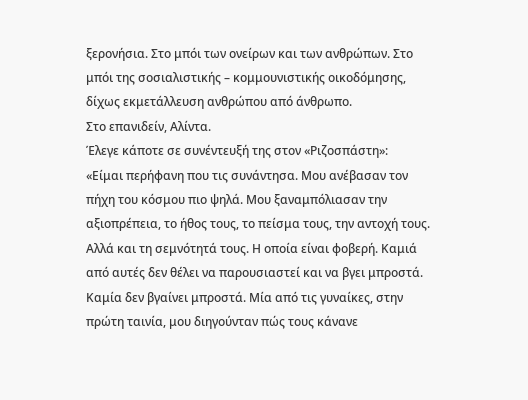ξερονήσια. Στο μπόι των ονείρων και των ανθρώπων. Στο μπόι της σοσιαλιστικής – κομμουνιστικής οικοδόμησης, δίχως εκμετάλλευση ανθρώπου από άνθρωπο.
Στο επανιδείν, Αλίντα.
Έλεγε κάποτε σε συνέντευξή της στον «Ριζοσπάστη»:
«Είμαι περήφανη που τις συνάντησα. Μου ανέβασαν τον πήχη του κόσμου πιο ψηλά. Μου ξαναμπόλιασαν την αξιοπρέπεια, το ήθος τους, το πείσμα τους, την αντοχή τους. Αλλά και τη σεμνότητά τους. Η οποία είναι φοβερή. Καμιά από αυτές δεν θέλει να παρουσιαστεί και να βγει μπροστά. Καμία δεν βγαίνει μπροστά. Μία από τις γυναίκες, στην πρώτη ταινία, μου διηγούνταν πώς τους κάνανε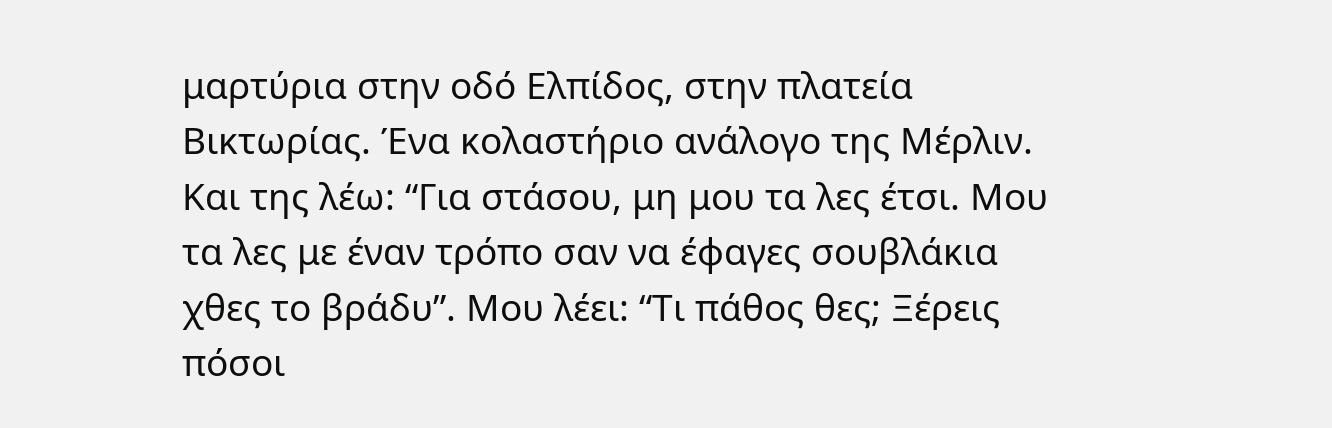μαρτύρια στην οδό Ελπίδος, στην πλατεία Βικτωρίας. Ένα κολαστήριο ανάλογο της Μέρλιν. Και της λέω: “Για στάσου, μη μου τα λες έτσι. Μου τα λες με έναν τρόπο σαν να έφαγες σουβλάκια χθες το βράδυ”. Μου λέει: “Τι πάθος θες; Ξέρεις πόσοι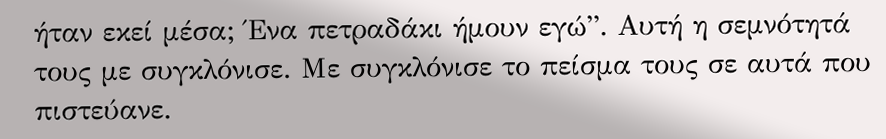ήταν εκεί μέσα; Ένα πετραδάκι ήμουν εγώ”. Αυτή η σεμνότητά τους με συγκλόνισε. Με συγκλόνισε το πείσμα τους σε αυτά που πιστεύανε.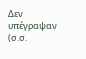Δεν υπέγραψαν (σ.σ.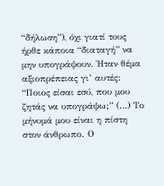“δήλωση”), όχι γιατί τους ήρθε κάποια “διαταγή” να μην υπογράψουν. Ήταν θέμα αξιοπρέπειας γι’ αυτές: “Ποιος είσαι εσύ, που μου ζητάς να υπογράψω;” (…) Το μήνυμά μου είναι η πίστη στον άνθρωπο. Ο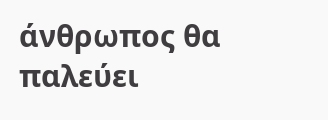άνθρωπος θα παλεύει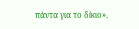πάντα για το δίκιο».